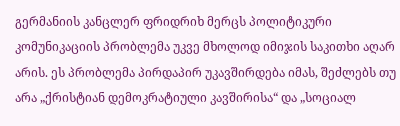გერმანიის კანცლერ ფრიდრიხ მერცს პოლიტიკური კომუნიკაციის პრობლემა უკვე მხოლოდ იმიჯის საკითხი აღარ არის. ეს პრობლემა პირდაპირ უკავშირდება იმას, შეძლებს თუ არა „ქრისტიან დემოკრატიული კავშირისა“ და „სოციალ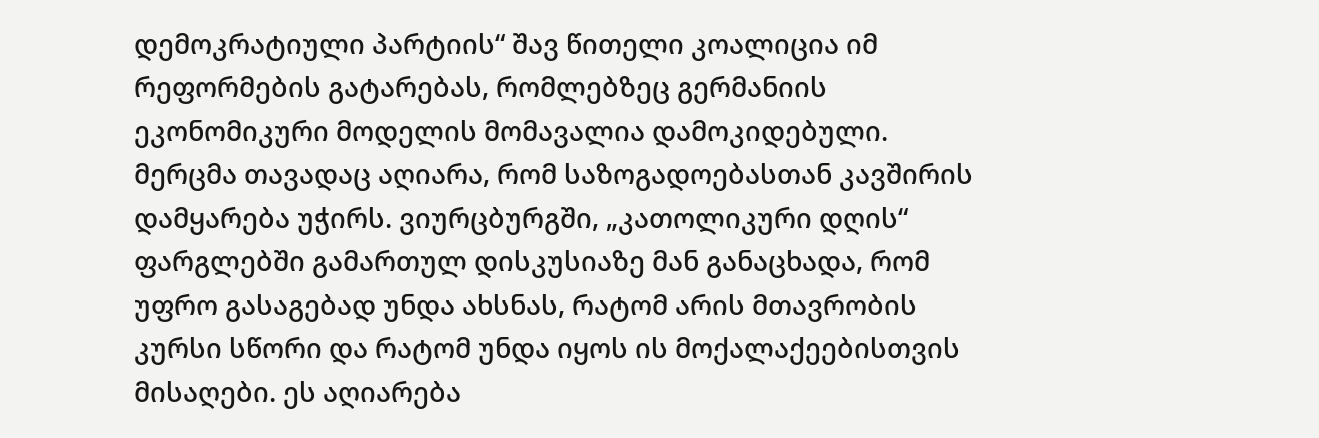დემოკრატიული პარტიის“ შავ წითელი კოალიცია იმ რეფორმების გატარებას, რომლებზეც გერმანიის ეკონომიკური მოდელის მომავალია დამოკიდებული.
მერცმა თავადაც აღიარა, რომ საზოგადოებასთან კავშირის დამყარება უჭირს. ვიურცბურგში, „კათოლიკური დღის“ ფარგლებში გამართულ დისკუსიაზე მან განაცხადა, რომ უფრო გასაგებად უნდა ახსნას, რატომ არის მთავრობის კურსი სწორი და რატომ უნდა იყოს ის მოქალაქეებისთვის მისაღები. ეს აღიარება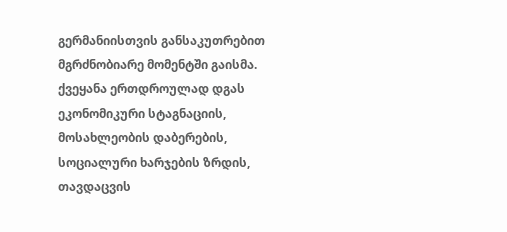გერმანიისთვის განსაკუთრებით მგრძნობიარე მომენტში გაისმა. ქვეყანა ერთდროულად დგას ეკონომიკური სტაგნაციის, მოსახლეობის დაბერების, სოციალური ხარჯების ზრდის, თავდაცვის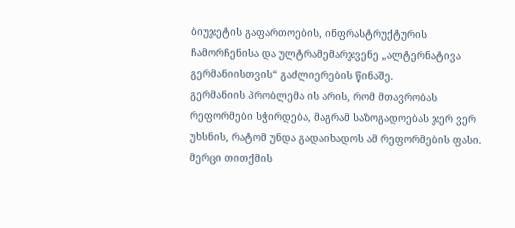ბიუჯეტის გაფართოების, ინფრასტრუქტურის ჩამორჩენისა და ულტრამემარჯვენე „ალტერნატივა გერმანიისთვის“ გაძლიერების წინაშე.
გერმანიის პრობლემა ის არის, რომ მთავრობას რეფორმები სჭირდება, მაგრამ საზოგადოებას ჯერ ვერ უხსნის, რატომ უნდა გადაიხადოს ამ რეფორმების ფასი. მერცი თითქმის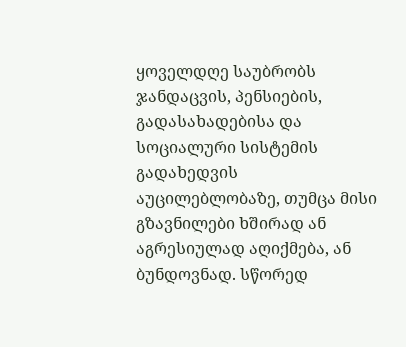ყოველდღე საუბრობს ჯანდაცვის, პენსიების, გადასახადებისა და სოციალური სისტემის გადახედვის აუცილებლობაზე, თუმცა მისი გზავნილები ხშირად ან აგრესიულად აღიქმება, ან ბუნდოვნად. სწორედ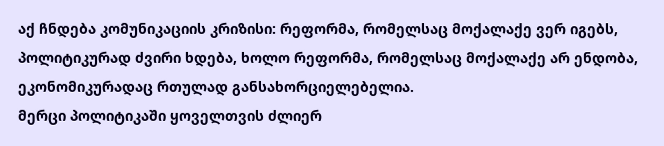აქ ჩნდება კომუნიკაციის კრიზისი: რეფორმა, რომელსაც მოქალაქე ვერ იგებს, პოლიტიკურად ძვირი ხდება, ხოლო რეფორმა, რომელსაც მოქალაქე არ ენდობა, ეკონომიკურადაც რთულად განსახორციელებელია.
მერცი პოლიტიკაში ყოველთვის ძლიერ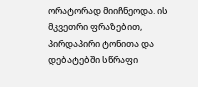ორატორად მიიჩნეოდა. ის მკვეთრი ფრაზებით, პირდაპირი ტონითა და დებატებში სწრაფი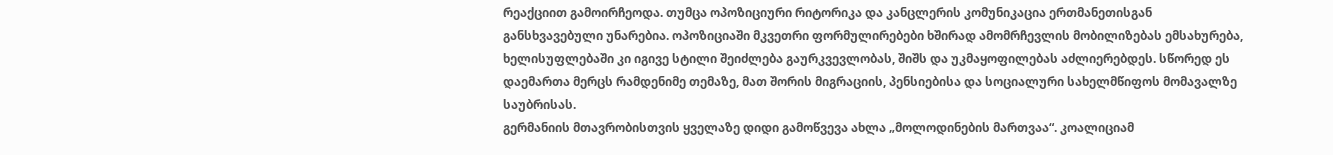რეაქციით გამოირჩეოდა. თუმცა ოპოზიციური რიტორიკა და კანცლერის კომუნიკაცია ერთმანეთისგან განსხვავებული უნარებია. ოპოზიციაში მკვეთრი ფორმულირებები ხშირად ამომრჩევლის მობილიზებას ემსახურება, ხელისუფლებაში კი იგივე სტილი შეიძლება გაურკვევლობას, შიშს და უკმაყოფილებას აძლიერებდეს. სწორედ ეს დაემართა მერცს რამდენიმე თემაზე, მათ შორის მიგრაციის, პენსიებისა და სოციალური სახელმწიფოს მომავალზე საუბრისას.
გერმანიის მთავრობისთვის ყველაზე დიდი გამოწვევა ახლა „მოლოდინების მართვაა“. კოალიციამ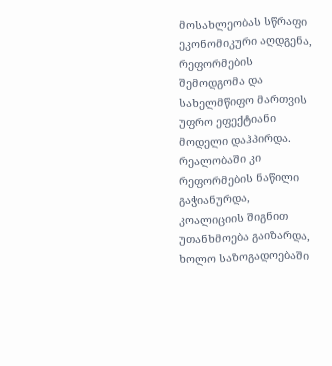მოსახლეობას სწრაფი ეკონომიკური აღდგენა, რეფორმების შემოდგომა და სახელმწიფო მართვის უფრო ეფექტიანი მოდელი დაჰპირდა. რეალობაში კი რეფორმების ნაწილი გაჭიანურდა, კოალიციის შიგნით უთანხმოება გაიზარდა, ხოლო საზოგადოებაში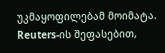უკმაყოფილებამ მოიმატა. Reuters-ის შეფასებით,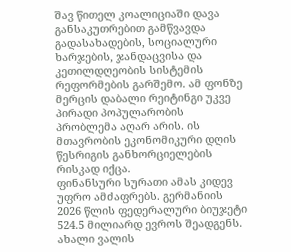შავ წითელ კოალიციაში დავა განსაკუთრებით გამწვავდა გადასახადების, სოციალური ხარჯების, ჯანდაცვისა და კეთილდღეობის სისტემის რეფორმების გარშემო. ამ ფონზე მერცის დაბალი რეიტინგი უკვე პირადი პოპულარობის პრობლემა აღარ არის. ის მთავრობის ეკონომიკური დღის წესრიგის განხორციელების რისკად იქცა.
ფინანსური სურათი ამას კიდევ უფრო ამძაფრებს. გერმანიის 2026 წლის ფედერალური ბიუჯეტი 524.5 მილიარდ ევროს შეადგენს. ახალი ვალის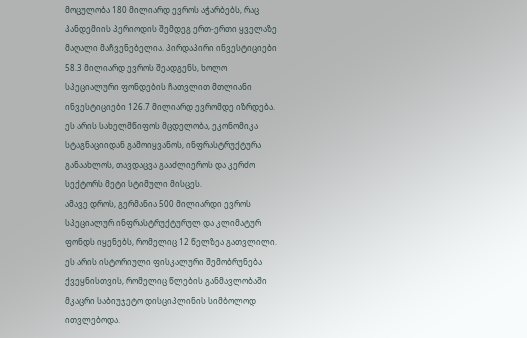მოცულობა 180 მილიარდ ევროს აჭარბებს, რაც პანდემიის პერიოდის შემდეგ ერთ-ერთი ყველაზე მაღალი მაჩვენებელია. პირდაპირი ინვესტიციები 58.3 მილიარდ ევროს შეადგენს, ხოლო სპეციალური ფონდების ჩათვლით მთლიანი ინვესტიციები 126.7 მილიარდ ევრომდე იზრდება. ეს არის სახელმწიფოს მცდელობა, ეკონომიკა სტაგნაციიდან გამოიყვანოს, ინფრასტრუქტურა განაახლოს, თავდაცვა გააძლიეროს და კერძო სექტორს მეტი სტიმული მისცეს.
ამავე დროს, გერმანია 500 მილიარდი ევროს სპეციალურ ინფრასტრუქტურულ და კლიმატურ ფონდს იყენებს, რომელიც 12 წელზეა გათვლილი. ეს არის ისტორიული ფისკალური შემობრუნება ქვეყნისთვის, რომელიც წლების განმავლობაში მკაცრი საბიუჯეტო დისციპლინის სიმბოლოდ ითვლებოდა.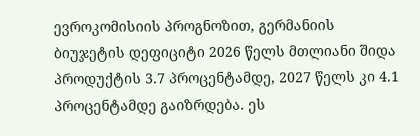ევროკომისიის პროგნოზით, გერმანიის ბიუჯეტის დეფიციტი 2026 წელს მთლიანი შიდა პროდუქტის 3.7 პროცენტამდე, 2027 წელს კი 4.1 პროცენტამდე გაიზრდება. ეს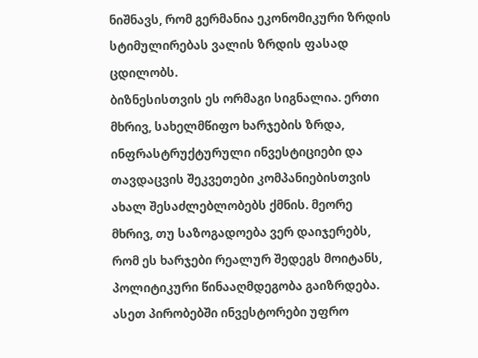ნიშნავს, რომ გერმანია ეკონომიკური ზრდის სტიმულირებას ვალის ზრდის ფასად ცდილობს.
ბიზნესისთვის ეს ორმაგი სიგნალია. ერთი მხრივ, სახელმწიფო ხარჯების ზრდა, ინფრასტრუქტურული ინვესტიციები და თავდაცვის შეკვეთები კომპანიებისთვის ახალ შესაძლებლობებს ქმნის. მეორე მხრივ, თუ საზოგადოება ვერ დაიჯერებს, რომ ეს ხარჯები რეალურ შედეგს მოიტანს, პოლიტიკური წინააღმდეგობა გაიზრდება. ასეთ პირობებში ინვესტორები უფრო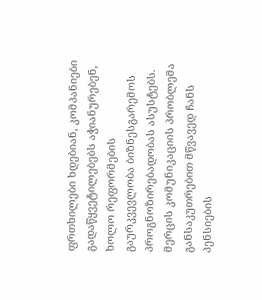ფრთხილები ხდებიან, კომპანიები გადაწყვეტილებებს აჭიანურებენ, ხოლო რეფორმების გაურკვევლობა ბიზნესგარემოს პროგნოზირებადობას ასუსტებს.
მერცის კომუნიკაციის პრობლემა განსაკუთრებით მწვავედ ჩანს პენსიების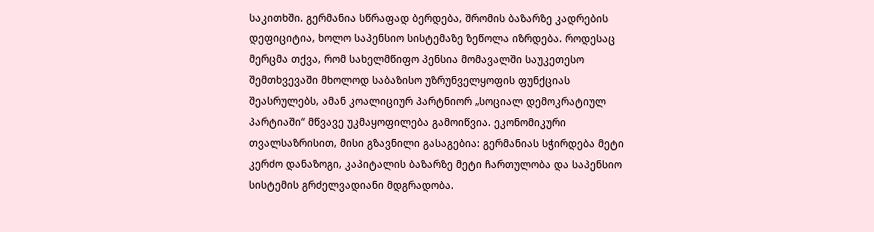საკითხში. გერმანია სწრაფად ბერდება, შრომის ბაზარზე კადრების დეფიციტია, ხოლო საპენსიო სისტემაზე ზეწოლა იზრდება. როდესაც მერცმა თქვა, რომ სახელმწიფო პენსია მომავალში საუკეთესო შემთხვევაში მხოლოდ საბაზისო უზრუნველყოფის ფუნქციას შეასრულებს, ამან კოალიციურ პარტნიორ „სოციალ დემოკრატიულ პარტიაში“ მწვავე უკმაყოფილება გამოიწვია. ეკონომიკური თვალსაზრისით, მისი გზავნილი გასაგებია: გერმანიას სჭირდება მეტი კერძო დანაზოგი, კაპიტალის ბაზარზე მეტი ჩართულობა და საპენსიო სისტემის გრძელვადიანი მდგრადობა.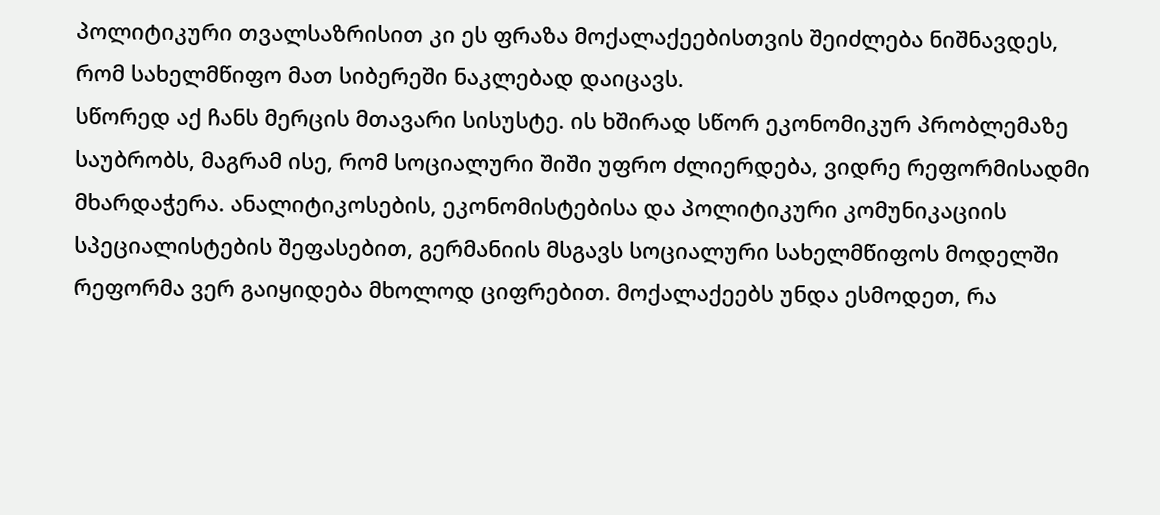პოლიტიკური თვალსაზრისით კი ეს ფრაზა მოქალაქეებისთვის შეიძლება ნიშნავდეს, რომ სახელმწიფო მათ სიბერეში ნაკლებად დაიცავს.
სწორედ აქ ჩანს მერცის მთავარი სისუსტე. ის ხშირად სწორ ეკონომიკურ პრობლემაზე საუბრობს, მაგრამ ისე, რომ სოციალური შიში უფრო ძლიერდება, ვიდრე რეფორმისადმი მხარდაჭერა. ანალიტიკოსების, ეკონომისტებისა და პოლიტიკური კომუნიკაციის სპეციალისტების შეფასებით, გერმანიის მსგავს სოციალური სახელმწიფოს მოდელში რეფორმა ვერ გაიყიდება მხოლოდ ციფრებით. მოქალაქეებს უნდა ესმოდეთ, რა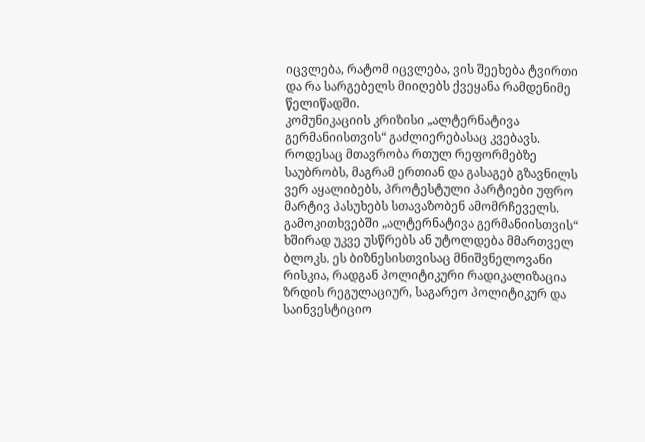იცვლება, რატომ იცვლება, ვის შეეხება ტვირთი და რა სარგებელს მიიღებს ქვეყანა რამდენიმე წელიწადში.
კომუნიკაციის კრიზისი „ალტერნატივა გერმანიისთვის“ გაძლიერებასაც კვებავს. როდესაც მთავრობა რთულ რეფორმებზე საუბრობს, მაგრამ ერთიან და გასაგებ გზავნილს ვერ აყალიბებს, პროტესტული პარტიები უფრო მარტივ პასუხებს სთავაზობენ ამომრჩეველს. გამოკითხვებში „ალტერნატივა გერმანიისთვის“ ხშირად უკვე უსწრებს ან უტოლდება მმართველ ბლოკს. ეს ბიზნესისთვისაც მნიშვნელოვანი რისკია, რადგან პოლიტიკური რადიკალიზაცია ზრდის რეგულაციურ, საგარეო პოლიტიკურ და საინვესტიციო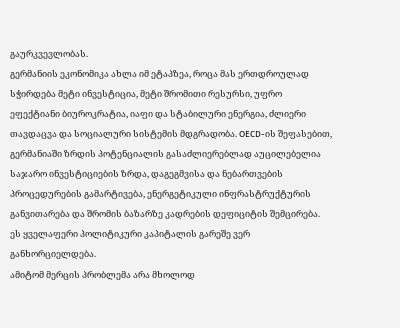გაურკვევლობას.
გერმანიის ეკონომიკა ახლა იმ ეტაპზეა, როცა მას ერთდროულად სჭირდება მეტი ინვესტიცია, მეტი შრომითი რესურსი, უფრო ეფექტიანი ბიუროკრატია, იაფი და სტაბილური ენერგია, ძლიერი თავდაცვა და სოციალური სისტემის მდგრადობა. OECD-ის შეფასებით, გერმანიაში ზრდის პოტენციალის გასაძლიერებლად აუცილებელია საჯარო ინვესტიციების ზრდა, დაგეგმვისა და ნებართვების პროცედურების გამარტივება, ენერგეტიკული ინფრასტრუქტურის განვითარება და შრომის ბაზარზე კადრების დეფიციტის შემცირება. ეს ყველაფერი პოლიტიკური კაპიტალის გარეშე ვერ განხორციელდება.
ამიტომ მერცის პრობლემა არა მხოლოდ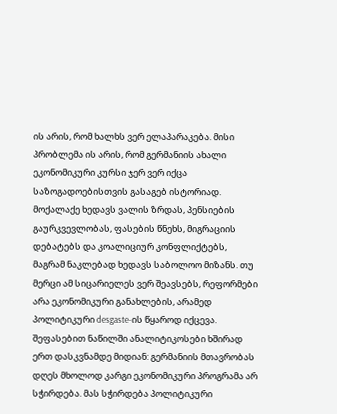ის არის, რომ ხალხს ვერ ელაპარაკება. მისი პრობლემა ის არის, რომ გერმანიის ახალი ეკონომიკური კურსი ჯერ ვერ იქცა საზოგადოებისთვის გასაგებ ისტორიად. მოქალაქე ხედავს ვალის ზრდას, პენსიების გაურკვევლობას, ფასების წნეხს, მიგრაციის დებატებს და კოალიციურ კონფლიქტებს, მაგრამ ნაკლებად ხედავს საბოლოო მიზანს. თუ მერცი ამ სიცარიელეს ვერ შეავსებს, რეფორმები არა ეკონომიკური განახლების, არამედ პოლიტიკური desgaste-ის წყაროდ იქცევა.
შეფასებით ნაწილში ანალიტიკოსები ხშირად ერთ დასკვნამდე მიდიან: გერმანიის მთავრობას დღეს მხოლოდ კარგი ეკონომიკური პროგრამა არ სჭირდება. მას სჭირდება პოლიტიკური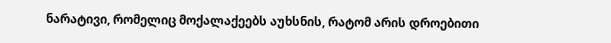ნარატივი, რომელიც მოქალაქეებს აუხსნის, რატომ არის დროებითი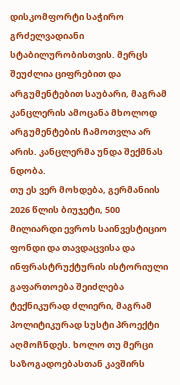დისკომფორტი საჭირო გრძელვადიანი სტაბილურობისთვის. მერცს შეუძლია ციფრებით და არგუმენტებით საუბარი, მაგრამ კანცლერის ამოცანა მხოლოდ არგუმენტების ჩამოთვლა არ არის. კანცლერმა უნდა შექმნას ნდობა.
თუ ეს ვერ მოხდება, გერმანიის 2026 წლის ბიუჯეტი, 500 მილიარდი ევროს საინვესტიციო ფონდი და თავდაცვისა და ინფრასტრუქტურის ისტორიული გაფართოება შეიძლება ტექნიკურად ძლიერი, მაგრამ პოლიტიკურად სუსტი პროექტი აღმოჩნდეს. ხოლო თუ მერცი საზოგადოებასთან კავშირს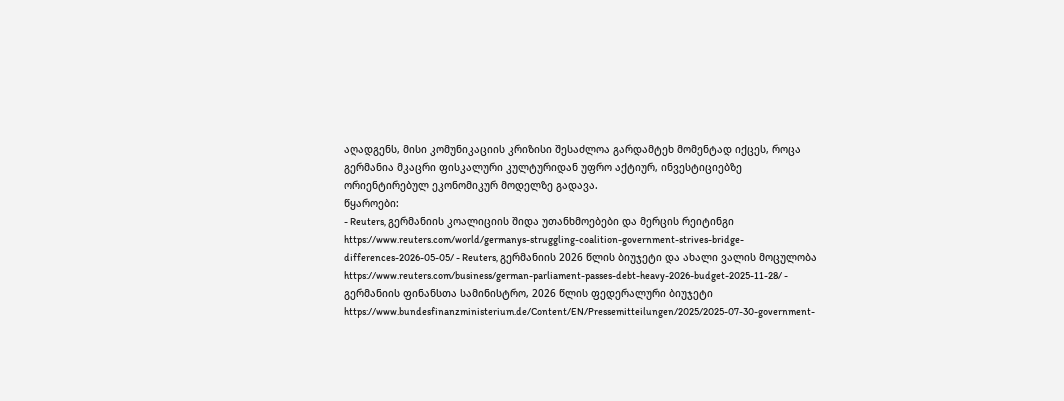აღადგენს, მისი კომუნიკაციის კრიზისი შესაძლოა გარდამტეხ მომენტად იქცეს, როცა გერმანია მკაცრი ფისკალური კულტურიდან უფრო აქტიურ, ინვესტიციებზე ორიენტირებულ ეკონომიკურ მოდელზე გადავა.
წყაროები:
- Reuters, გერმანიის კოალიციის შიდა უთანხმოებები და მერცის რეიტინგი
https://www.reuters.com/world/germanys-struggling-coalition-government-strives-bridge-differences-2026-05-05/ - Reuters, გერმანიის 2026 წლის ბიუჯეტი და ახალი ვალის მოცულობა
https://www.reuters.com/business/german-parliament-passes-debt-heavy-2026-budget-2025-11-28/ - გერმანიის ფინანსთა სამინისტრო, 2026 წლის ფედერალური ბიუჯეტი
https://www.bundesfinanzministerium.de/Content/EN/Pressemitteilungen/2025/2025-07-30-government-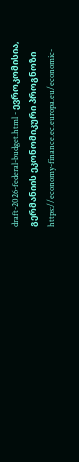draft-2026-federal-budget.html - ევროკომისია, გერმანიის ეკონომიკური პროგნოზი
https://economy-finance.ec.europa.eu/economic-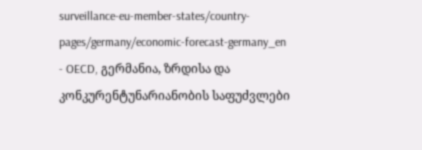surveillance-eu-member-states/country-pages/germany/economic-forecast-germany_en - OECD, გერმანია, ზრდისა და კონკურენტუნარიანობის საფუძვლები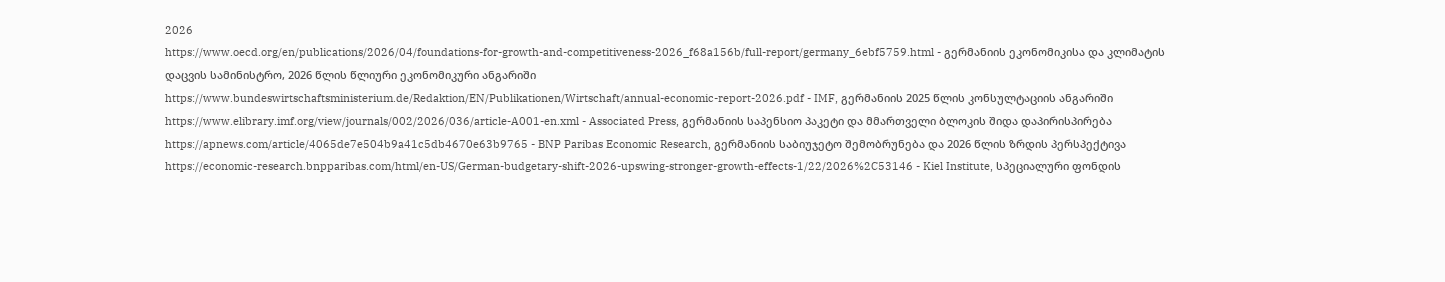2026
https://www.oecd.org/en/publications/2026/04/foundations-for-growth-and-competitiveness-2026_f68a156b/full-report/germany_6ebf5759.html - გერმანიის ეკონომიკისა და კლიმატის დაცვის სამინისტრო, 2026 წლის წლიური ეკონომიკური ანგარიში
https://www.bundeswirtschaftsministerium.de/Redaktion/EN/Publikationen/Wirtschaft/annual-economic-report-2026.pdf - IMF, გერმანიის 2025 წლის კონსულტაციის ანგარიში
https://www.elibrary.imf.org/view/journals/002/2026/036/article-A001-en.xml - Associated Press, გერმანიის საპენსიო პაკეტი და მმართველი ბლოკის შიდა დაპირისპირება
https://apnews.com/article/4065de7e504b9a41c5db4670e63b9765 - BNP Paribas Economic Research, გერმანიის საბიუჯეტო შემობრუნება და 2026 წლის ზრდის პერსპექტივა
https://economic-research.bnpparibas.com/html/en-US/German-budgetary-shift-2026-upswing-stronger-growth-effects-1/22/2026%2C53146 - Kiel Institute, სპეციალური ფონდის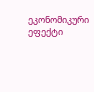ეკონომიკური ეფექტი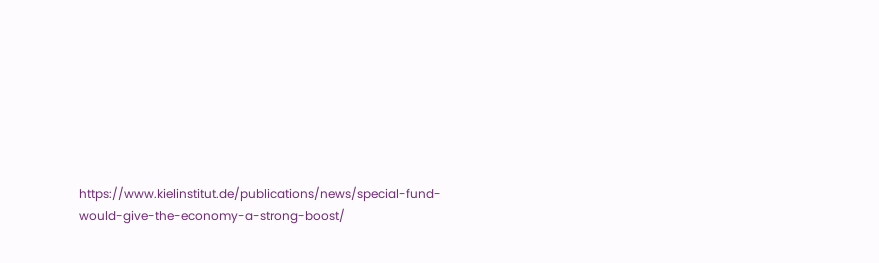https://www.kielinstitut.de/publications/news/special-fund-would-give-the-economy-a-strong-boost/